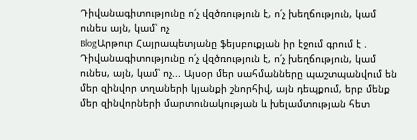Դիվանագիտությունը ո՛չ վզծռություն է, ո՛չ խեղճություն, կամ ունես այն, կամ՝ ոչ
BlogԱրթուր Հայրապետյանը ֆեյսբուքյան իր էջում գրում է .
Դիվանագիտությունը ո՛չ վզծռություն է, ո՛չ խեղճություն, կամ ունես, այն, կամ՝ ոչ... Այսօր մեր սահմանները պաշտպանվում են մեր զինվոր տղաների կյանքի շնորհիվ, այն դեպքում, երբ մենք մեր զինվորների մարտունակության և խելամտության հետ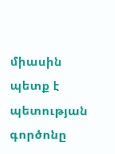միասին պետք է պետության գործոնը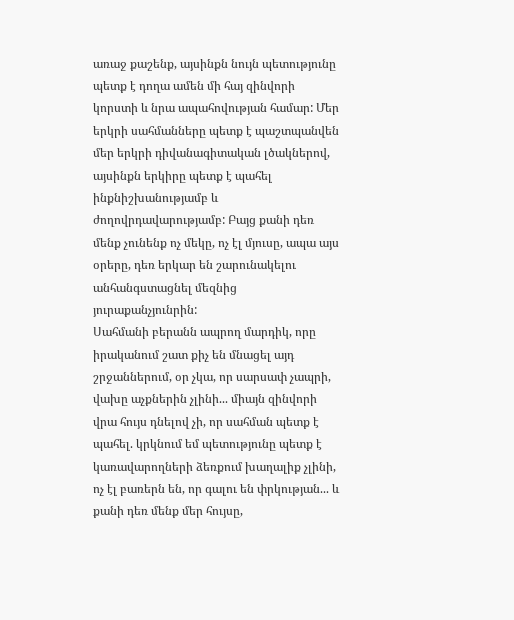առաջ քաշենք, այսինքն նույն պետությունը պետք է դողա ամեն մի հայ զինվորի կորստի և նրա ապահովության համար: Մեր երկրի սահմանները պետք է պաշտպանվեն մեր երկրի դիվանագիտական լծակներով, այսինքն երկիրը պետք է պահել ինքնիշխանությամբ և ժողովրդավարությամբ: Բայց քանի դեռ մենք չունենք ոչ մեկը, ոչ էլ մյուսը, ապա այս օրերը, դեռ երկար են շարունակելու անհանգստացնել մեզնից յուրաքանչյունրին:
Սահմանի բերանն ապրող մարդիկ, որը իրականում շատ քիչ են մնացել այդ շրջաններում, օր չկա, որ սարսափ չապրի, վախը աչքներին չլինի... միայն զինվորի վրա հույս դնելով չի, որ սահման պետք է պահել. կրկնում եմ պետությունը պետք է կառավարողների ձեռքում խաղալիք չլինի, ոչ էլ բառերն են, որ գալու են փրկության... և քանի դեռ մենք մեր հույսը,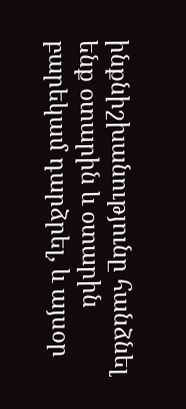ինքնիշխանությունը հանձնել ենք օտարին և օտարին բարեկամ դարձրել, և այսօր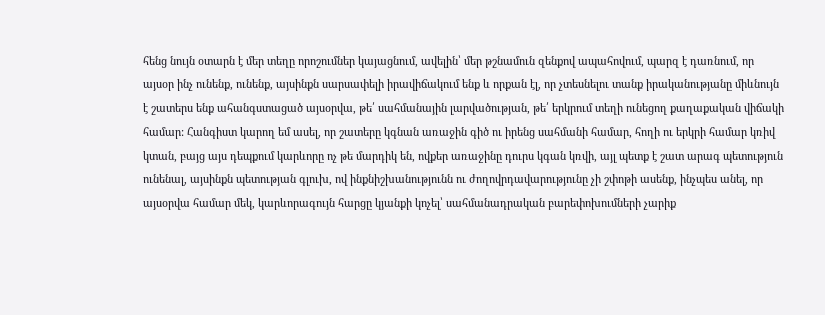հենց նույն օտարն է մեր տեղը որոշումներ կայացնում, ավելին՝ մեր թշնամուն զենքով ապահովում, պարզ է դառնում, որ այսօր ինչ ունենք, ունենք, այսինքն սարսափելի իրավիճակում ենք և որքան էլ, որ չտեսնելու տանք իրականությանը միևնույն է շատերս ենք ահանգստացած այսօրվա, թե՛ սահմանային լարվածության, թե՛ երկրում տեղի ունեցող քաղաքական վիճակի համար: Հանգիստ կարող եմ ասել, որ շատերը կգնան առաջին գիծ ու իրենց սահմանի համար, հողի ու երկրի համար կռիվ կտան, բայց այս դեպքում կարևորը ոչ թե մարդիկ են, ովքեր առաջինը դուրս կգան կռվի, այլ պետք է շատ արագ պետություն ունենալ, այսինքն պետության գլուխ, ով ինքնիշխանությունն ու ժողովրդավարությունը չի շփոթի ասենք, ինչպես անել, որ այսօրվա համար մեկ, կարևորագույն հարցը կյանքի կոչել՝ սահմանադրական բարեփոխումների չարիք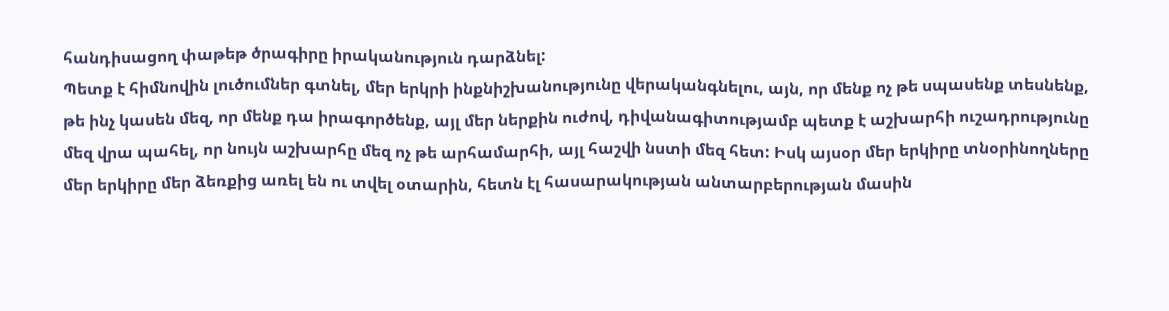հանդիսացող փաթեթ ծրագիրը իրականություն դարձնել:
Պետք է հիմնովին լուծումներ գտնել, մեր երկրի ինքնիշխանությունը վերականգնելու, այն, որ մենք ոչ թե սպասենք տեսնենք, թե ինչ կասեն մեզ, որ մենք դա իրագործենք, այլ մեր ներքին ուժով, դիվանագիտությամբ պետք է աշխարհի ուշադրությունը մեզ վրա պահել, որ նույն աշխարհը մեզ ոչ թե արհամարհի, այլ հաշվի նստի մեզ հետ: Իսկ այսօր մեր երկիրը տնօրինողները մեր երկիրը մեր ձեռքից առել են ու տվել օտարին, հետն էլ հասարակության անտարբերության մասին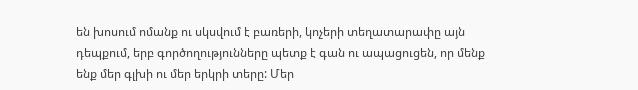են խոսում ոմանք ու սկսվում է բառերի, կոչերի տեղատարափը այն դեպքում, երբ գործողությունները պետք է գան ու ապացուցեն, որ մենք ենք մեր գլխի ու մեր երկրի տերը: Մեր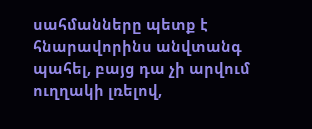սահմանները պետք է հնարավորինս անվտանգ պահել, բայց դա չի արվում ուղղակի լռելով,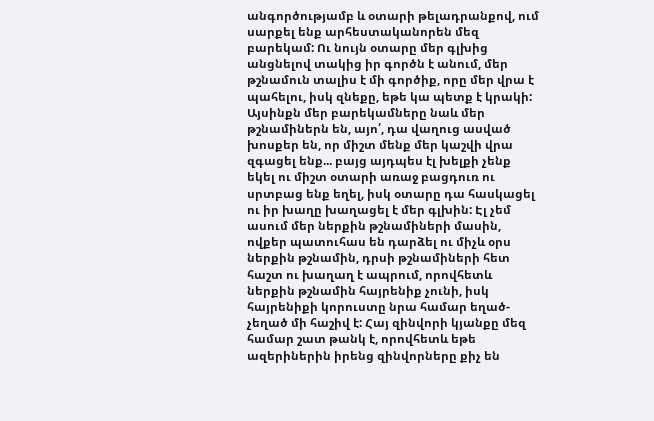անգործությամբ և օտարի թելադրանքով, ում սարքել ենք արհեստականորեն մեզ բարեկամ: Ու նույն օտարը մեր գլխից անցնելով տակից իր գործն է անում, մեր թշնամուն տալիս է մի գործիք, որը մեր վրա է պահելու, իսկ զնեքը, եթե կա պետք է կրակի: Այսինքն մեր բարեկամները նաև մեր թշնամիներն են, այո՛, դա վաղուց ասված խոսքեր են, որ միշտ մենք մեր կաշվի վրա զգացել ենք... բայց այդպես էլ խելքի չենք եկել ու միշտ օտարի առաջ բացդուռ ու սրտբաց ենք եղել, իսկ օտարը դա հասկացել ու իր խաղը խաղացել է մեր գլխին: Էլ չեմ ասում մեր ներքին թշնամիների մասին, ովքեր պատուհաս են դարձել ու միչև օրս ներքին թշնամին, դրսի թշնամիների հետ հաշտ ու խաղաղ է ապրում, որովհետև ներքին թշնամին հայրենիք չունի, իսկ հայրենիքի կորուստը նրա համար եղած-չեղած մի հաշիվ է: Հայ զինվորի կյանքը մեզ համար շատ թանկ է, որովհետև եթե ազերիներին իրենց զինվորները քիչ են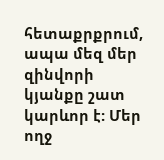հետաքրքրում, ապա մեզ մեր զինվորի կյանքը շատ կարևոր է: Մեր ողջ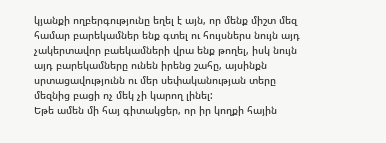կյանքի ողբերգությունը եղել է այն, որ մենք միշտ մեզ համար բարեկամներ ենք գտել ու հույսներս նույն այդ չակերտավոր բաեկամների վրա ենք թողել, իսկ նույն այդ բարեկամները ունեն իրենց շահը, այսինքն սրտացավությունն ու մեր սեփականության տերը մեզնից բացի ոչ մեկ չի կարող լինել:
Եթե ամեն մի հայ գիտակցեր, որ իր կողքի հային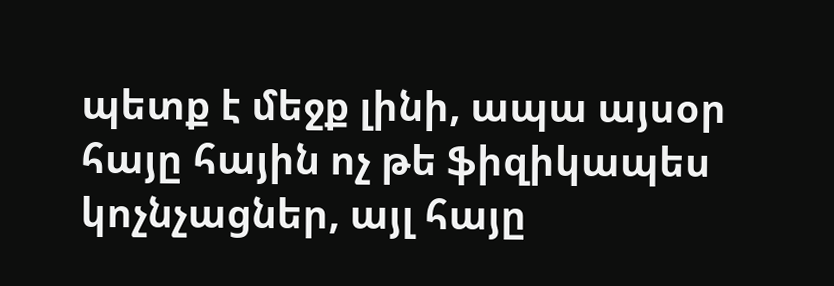պետք է մեջք լինի, ապա այսօր հայը հային ոչ թե ֆիզիկապես կոչնչացներ, այլ հայը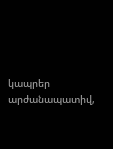կապրեր արժանապատիվ,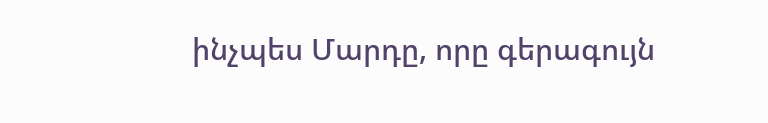ինչպես Մարդը, որը գերագույն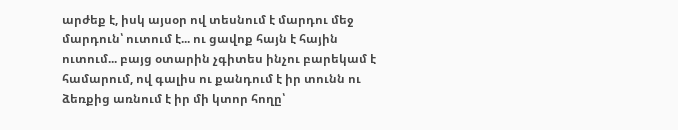արժեք է, իսկ այսօր ով տեսնում է մարդու մեջ մարդուն՝ ուտում է... ու ցավոք հայն է հային ուտում... բայց օտարին չգիտես ինչու բարեկամ է համարում, ով գալիս ու քանդում է իր տունն ու ձեռքից առնում է իր մի կտոր հողը՝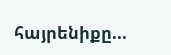հայրենիքը...